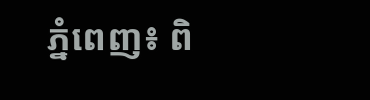ភ្នំពេញ៖ ពិ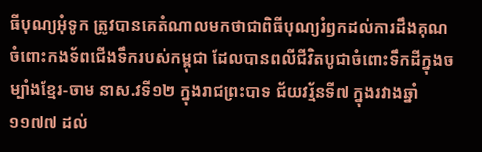ធីបុណ្យអុំទូក ត្រូវបានគេតំណាលមកថាជាពិធីបុណ្យរំឭកដល់ការដឹងគុណចំពោះកងទ័ពជើងទឹករបស់កម្ពុជា ដែលបានពលីជីវិតបូជាចំពោះទឹកដីក្នុងចម្បាំងខ្មែរ-ចាម នាស.វទី១២ ក្នុងរាជព្រះបាទ ជ័យវរ្ម័នទី៧ ក្នុងរវាងឆ្នាំ ១១៧៧ ដល់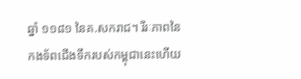ឆ្នាំ ១១៨១ នៃគ.សករាជ។ រីរៈភាពនៃកងទ័ពជើងទឹករបស់កម្ពុជានេះហើយ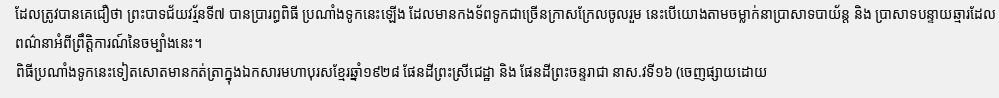ដែលត្រូវបានគេជឿថា ព្រះបាទជ័យវរ្ម័នទី៧ បានប្រារព្ធពិធី ប្រណាំងទូកនេះឡើង ដែលមានកងទ័ពទូកជាច្រើនក្រាសក្រែលចូលរួម នេះបើយោងតាមចម្លាក់នាប្រាសាទបាយ័ន្ត និង ប្រាសាទបន្ទាយឆ្មារដែលពណ៌នាអំពីព្រឹត្តិការណ៍នៃចម្បាំងនេះ។
ពិធីប្រណាំងទូកនេះទៀតសោតមានកត់ត្រាក្នុងឯកសារមហាបុរសខ្មែរឆ្នាំ១៩២៨ ផែនដីព្រះស្រីជេដ្ឋា និង ផែនដីព្រះចន្ទរាជា នាស.វទី១៦ (ចេញផ្សាយដោយ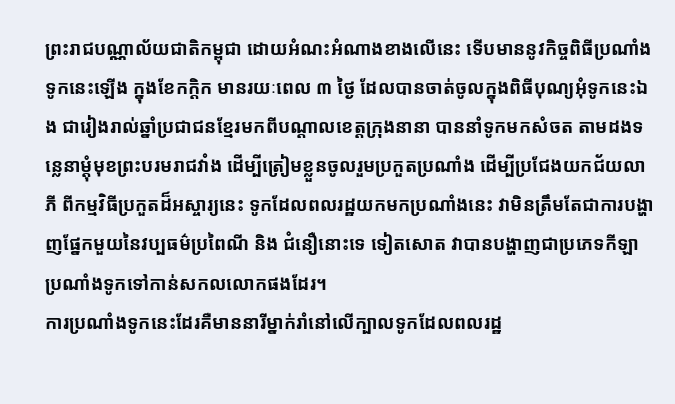ព្រះរាជបណ្ណាល័យជាតិកម្ពុជា ដោយអំណះអំណាងខាងលើនេះ ទើបមាននូវកិច្ចពិធីប្រណាំងទូកនេះឡើង ក្នុងខែកក្ដិក មានរយៈពេល ៣ ថ្ងៃ ដែលបានចាត់ចូលក្នុងពិធីបុណ្យអុំទូកនេះឯង ជារៀងរាល់ឆ្នាំប្រជាជនខ្មែរមកពីបណ្ដាលខេត្តក្រុងនានា បាននាំទូកមកសំចត តាមដងទន្លេនាម្ដុំមុខព្រះបរមរាជវាំង ដើម្បីត្រៀមខ្លួនចូលរួមប្រកួតប្រណាំង ដើម្បីប្រជែងយកជ័យលាភី ពីកម្មវិធីប្រកួតដ៏អស្ចារ្យនេះ ទូកដែលពលរដ្ឋយកមកប្រណាំងនេះ វាមិនត្រឹមតែជាការបង្ហាញផ្នែកមួយនៃវប្បធម៌ប្រពៃណី និង ជំនឿនោះទេ ទៀតសោត វាបានបង្ហាញជាប្រភេទកីឡាប្រណាំងទូកទៅកាន់សកលលោកផងដែរ។
ការប្រណាំងទូកនេះដែរគឺមាននារីម្នាក់រាំនៅលើក្បាលទូកដែលពលរដ្ឋ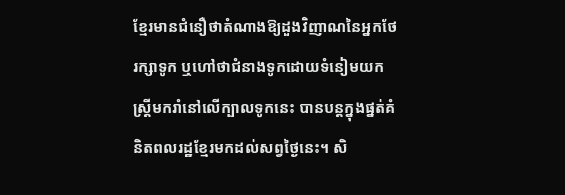ខ្មែរមានជំនឿថាតំណាងឱ្យដួងវិញាណនៃអ្នកថែរក្សាទូក ឬហៅថាជំនាងទូកដោយទំនៀមយកស្ត្រីមករាំនៅលើក្បាលទូកនេះ បានបន្តក្នុងផ្នត់គំនិតពលរដ្ឋខ្មែរមកដល់សព្វថ្ងៃនេះ។ សិ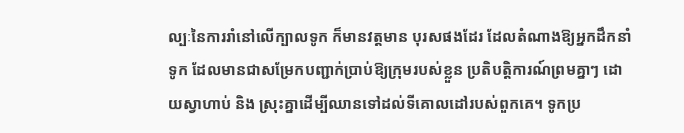ល្បៈនៃការរាំនៅលើក្បាលទូក ក៏មានវត្តមាន បុរសផងដែរ ដែលតំណាងឱ្យអ្នកដឹកនាំទូក ដែលមានជាសម្រែកបញ្ជាក់ប្រាប់ឱ្យក្រុមរបស់ខ្លួន ប្រតិបត្តិការណ៍ព្រមគ្នាៗ ដោយស្វាហាប់ និង ស្រុះគ្នាដើម្បីឈានទៅដល់ទីគោលដៅរបស់ពួកគេ។ ទូកប្រ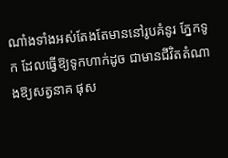ណាំងទាំងអស់តែងតែមាននៅរូបគំនូរ ភ្នែកទូក ដែលធ្វើឱ្យទូកហាក់ដូច ជាមានជីវិតតំណាងឱ្យសត្វនាគ ផុស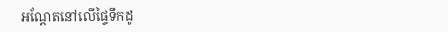អណ្ដែតនៅលើផ្ទៃទឹកដូ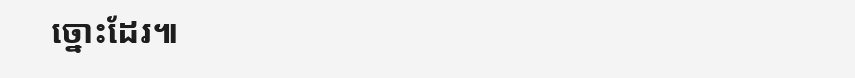ច្នោះដែរ៕